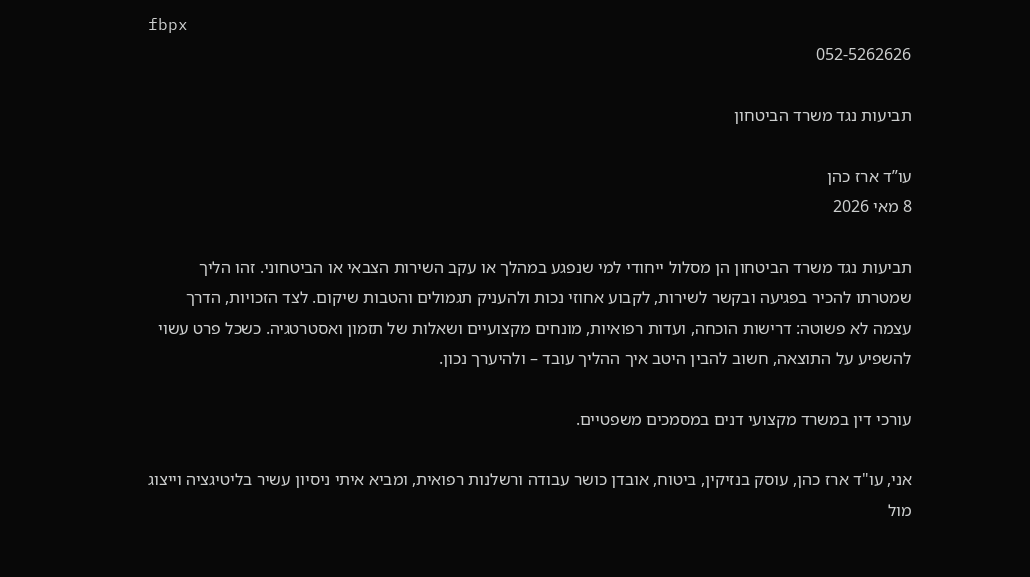fbpx
052-5262626

תביעות נגד משרד הביטחון

עו”ד ארז כהן
8 מאי 2026

תביעות נגד משרד הביטחון הן מסלול ייחודי למי שנפגע במהלך או עקב השירות הצבאי או הביטחוני. זהו הליך שמטרתו להכיר בפגיעה ובקשר לשירות, לקבוע אחוזי נכות ולהעניק תגמולים והטבות שיקום. לצד הזכויות, הדרך עצמה לא פשוטה: דרישות הוכחה, ועדות רפואיות, מונחים מקצועיים ושאלות של תזמון ואסטרטגיה. כשכל פרט עשוי להשפיע על התוצאה, חשוב להבין היטב איך ההליך עובד – ולהיערך נכון.

עורכי דין במשרד מקצועי דנים במסמכים משפטיים.

אני, עו"ד ארז כהן, עוסק בנזיקין, ביטוח, אובדן כושר עבודה ורשלנות רפואית, ומביא איתי ניסיון עשיר בליטיגציה וייצוג מול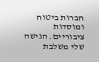חברות ביטוח ומוסדות ציבוריים. הגישה שלי משלבת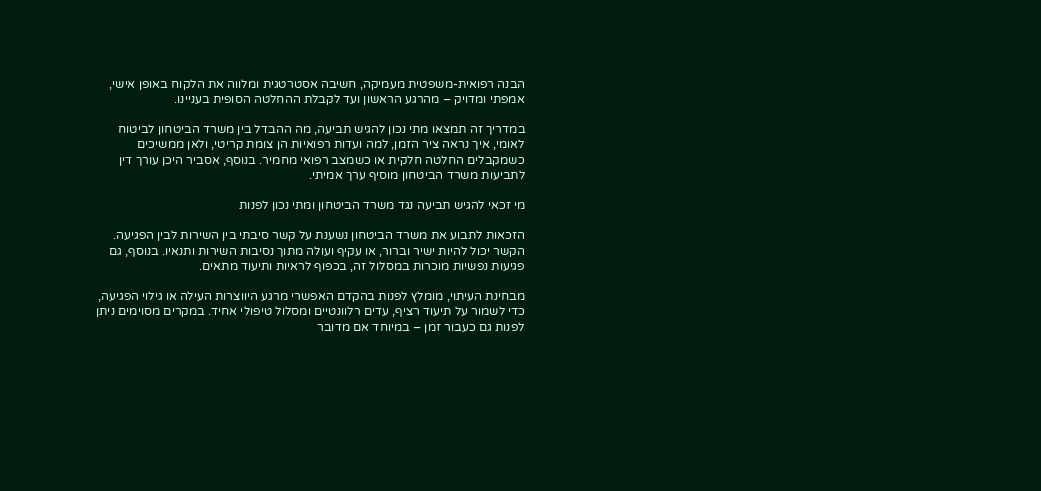הבנה רפואית-משפטית מעמיקה, חשיבה אסטרטגית ומלווה את הלקוח באופן אישי, אמפתי ומדויק – מהרגע הראשון ועד לקבלת ההחלטה הסופית בעניינו.

במדריך זה תמצאו מתי נכון להגיש תביעה, מה ההבדל בין משרד הביטחון לביטוח לאומי, איך נראה ציר הזמן, למה ועדות רפואיות הן צומת קריטי, ולאן ממשיכים כשמקבלים החלטה חלקית או כשמצב רפואי מחמיר. בנוסף, אסביר היכן עורך דין לתביעות משרד הביטחון מוסיף ערך אמיתי.

מי זכאי להגיש תביעה נגד משרד הביטחון ומתי נכון לפנות

הזכאות לתבוע את משרד הביטחון נשענת על קשר סיבתי בין השירות לבין הפגיעה. הקשר יכול להיות ישיר וברור, או עקיף ועולה מתוך נסיבות השירות ותנאיו. בנוסף, גם פגיעות נפשיות מוכרות במסלול זה, בכפוף לראיות ותיעוד מתאים.

מבחינת העיתוי, מומלץ לפנות בהקדם האפשרי מרגע היווצרות העילה או גילוי הפגיעה, כדי לשמור על תיעוד רציף, עדים רלוונטיים ומסלול טיפולי אחיד. במקרים מסוימים ניתן לפנות גם כעבור זמן – במיוחד אם מדובר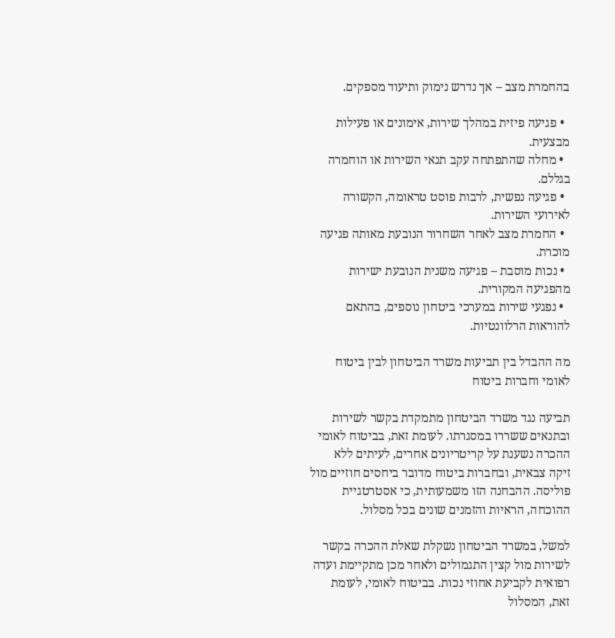בהחמרת מצב – אך נדרש נימוק ותיעוד מספקים.

  • פגיעה פיזית במהלך שירות, אימונים או פעילות מבצעית.
  • מחלה שהתפתחה עקב תנאי השירות או הוחמרה בגללם.
  • פגיעה נפשית, לרבות פוסט טראומה, הקשורה לאירועי השירות.
  • החמרת מצב לאחר השחרור הנובעת מאותה פגיעה מוכרת.
  • נכות מוסבת – פגיעה משנית הנובעת ישירות מהפגיעה המקורית.
  • נפגעי שירות במערכי ביטחון נוספים, בהתאם להוראות הרלוונטיות.

מה ההבדל בין תביעות משרד הביטחון לבין ביטוח לאומי וחברות ביטוח

תביעה נגד משרד הביטחון מתמקדת בקשר לשירות ובתנאים ששררו במסגרתו. לעומת זאת, בביטוח לאומי ההכרה נשענת על קריטריונים אחרים, לעיתים ללא זיקה צבאית, ובחברות ביטוח מדובר ביחסים חוזיים מול פוליסה. ההבחנה הזו משמעותית, כי אסטרטגיית ההוכחה, הראיות והזמנים שונים בכל מסלול.

למשל, במשרד הביטחון נשקלת שאלת ההכרה בקשר לשירות מול קצין התגמולים ולאחר מכן מתקיימת ועדה רפואית לקביעת אחוזי נכות. בביטוח לאומי, לעומת זאת, המסלול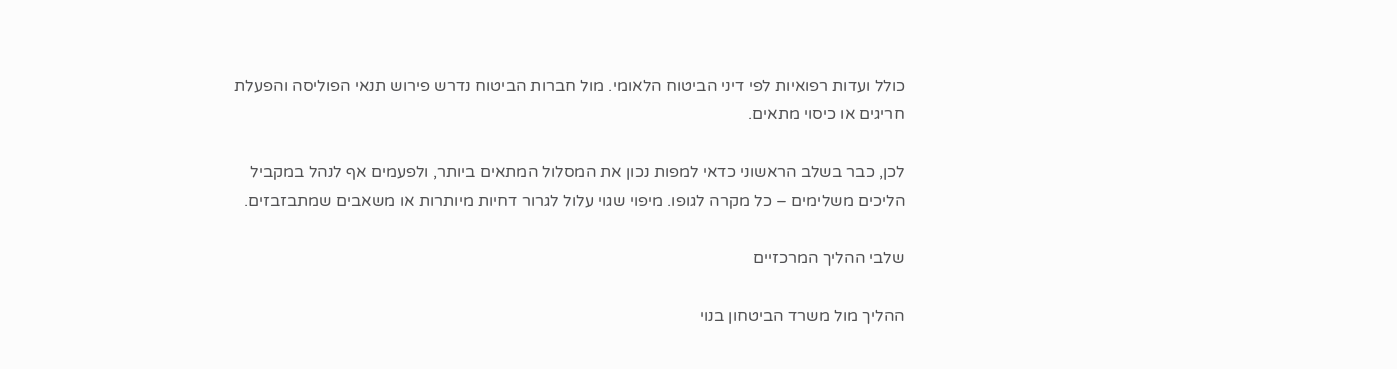כולל ועדות רפואיות לפי דיני הביטוח הלאומי. מול חברות הביטוח נדרש פירוש תנאי הפוליסה והפעלת חריגים או כיסוי מתאים.

לכן, כבר בשלב הראשוני כדאי למפות נכון את המסלול המתאים ביותר, ולפעמים אף לנהל במקביל הליכים משלימים – כל מקרה לגופו. מיפוי שגוי עלול לגרור דחיות מיותרות או משאבים שמתבזבזים.

שלבי ההליך המרכזיים

ההליך מול משרד הביטחון בנוי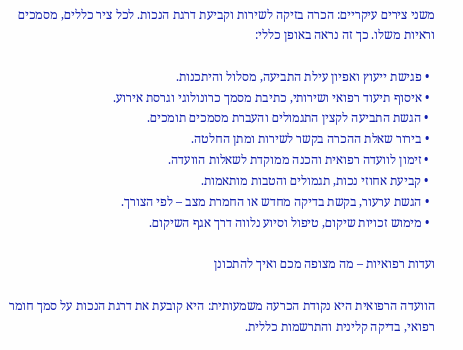משני צירים עיקריים: הכרה בזיקה לשירות וקביעת דרגת הנכות. לכל ציר כללים, מסמכים וראיות משלו. כך זה נראה באופן כללי:

  • פגישת ייעוץ ואפיון עילת התביעה, מסלול והיתכנות.
  • איסוף תיעוד רפואי ושירותי, כתיבת מסמך כרונולוגי וגרסת אירוע.
  • הגשת התביעה לקצין התגמולים והעברת מסמכים תומכים.
  • בירור שאלת ההכרה בקשר לשירות ומתן החלטה.
  • זימון לוועדה רפואית והכנה ממוקדת לשאלות הוועדה.
  • קביעת אחוזי נכות, תגמולים והטבות מותאמות.
  • הגשת ערעור, בקשת בדיקה מחדש או החמרת מצב – לפי הצורך.
  • מימוש זכויות שיקום, טיפול וסיוע נלווה דרך אגף השיקום.

ועדות רפואיות – מה מצופה מכם ואיך להתכונן

הוועדה הרפואית היא נקודת הכרעה משמעותית: היא קובעת את דרגת הנכות על סמך חומר רפואי, בדיקה קלינית והתרשמות כללית.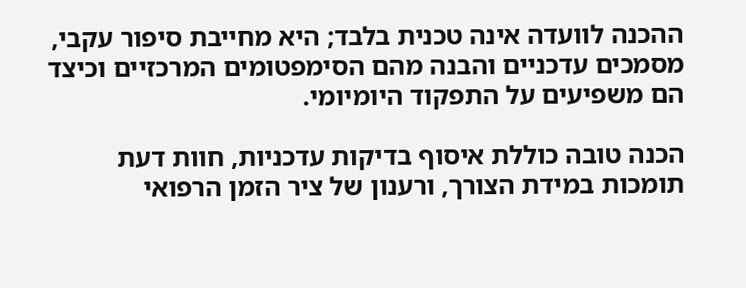ההכנה לוועדה אינה טכנית בלבד; היא מחייבת סיפור עקבי, מסמכים עדכניים והבנה מהם הסימפטומים המרכזיים וכיצד הם משפיעים על התפקוד היומיומי.

הכנה טובה כוללת איסוף בדיקות עדכניות, חוות דעת תומכות במידת הצורך, ורענון של ציר הזמן הרפואי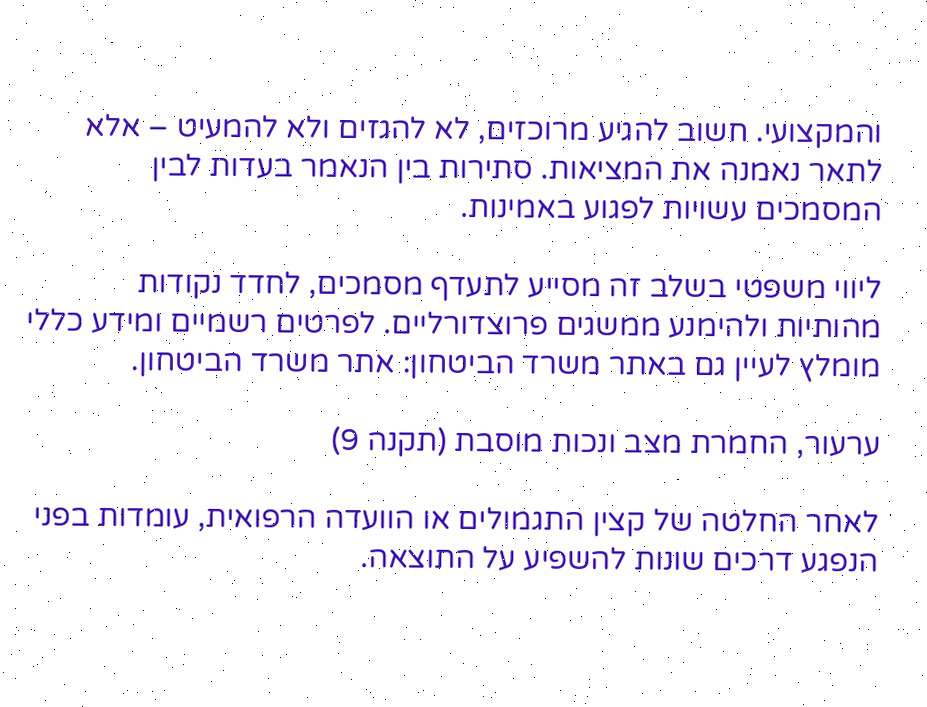והמקצועי. חשוב להגיע מרוכזים, לא להגזים ולא להמעיט – אלא לתאר נאמנה את המציאות. סתירות בין הנאמר בעדות לבין המסמכים עשויות לפגוע באמינות.

ליווי משפטי בשלב זה מסייע לתעדף מסמכים, לחדד נקודות מהותיות ולהימנע ממשגים פרוצדורליים. לפרטים רשמיים ומידע כללי מומלץ לעיין גם באתר משרד הביטחון: אתר משרד הביטחון.

ערעור, החמרת מצב ונכות מוסבת (תקנה 9)

לאחר החלטה של קצין התגמולים או הוועדה הרפואית, עומדות בפני הנפגע דרכים שונות להשפיע על התוצאה.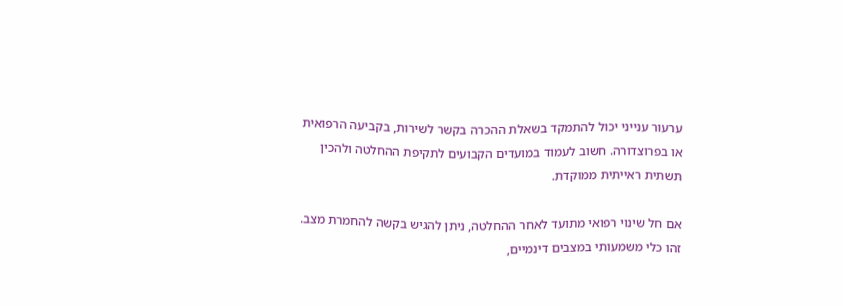ערעור ענייני יכול להתמקד בשאלת ההכרה בקשר לשירות, בקביעה הרפואית או בפרוצדורה. חשוב לעמוד במועדים הקבועים לתקיפת ההחלטה ולהכין תשתית ראייתית ממוקדת.

אם חל שינוי רפואי מתועד לאחר ההחלטה, ניתן להגיש בקשה להחמרת מצב. זהו כלי משמעותי במצבים דינמיים,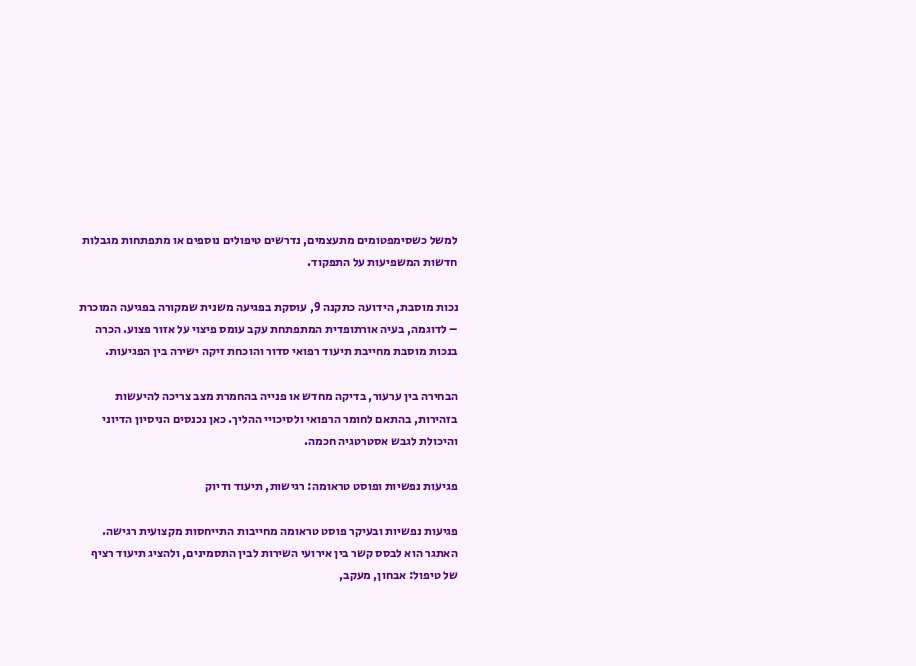למשל כשסימפטומים מתעצמים, נדרשים טיפולים נוספים או מתפתחות מגבלות חדשות המשפיעות על התפקוד.

נכות מוסבת, הידועה כתקנה 9, עוסקת בפגיעה משנית שמקורה בפגיעה המוכרת – לדוגמה, בעיה אורתופדית המתפתחת עקב עומס פיצוי על אזור פצוע. הכרה בנכות מוסבת מחייבת תיעוד רפואי סדור והוכחת זיקה ישירה בין הפגיעות.

הבחירה בין ערעור, בדיקה מחדש או פנייה בהחמרת מצב צריכה להיעשות בזהירות, בהתאם לחומר הרפואי ולסיכויי ההליך. כאן נכנסים הניסיון הדיוני והיכולת לגבש אסטרטגיה חכמה.

פגיעות נפשיות ופוסט טראומה: רגישות, תיעוד ודיוק

פגיעות נפשיות ובעיקר פוסט טראומה מחייבות התייחסות מקצועית רגישה. האתגר הוא לבסס קשר בין אירועי השירות לבין התסמינים, ולהציג תיעוד רציף של טיפול: אבחון, מעקב,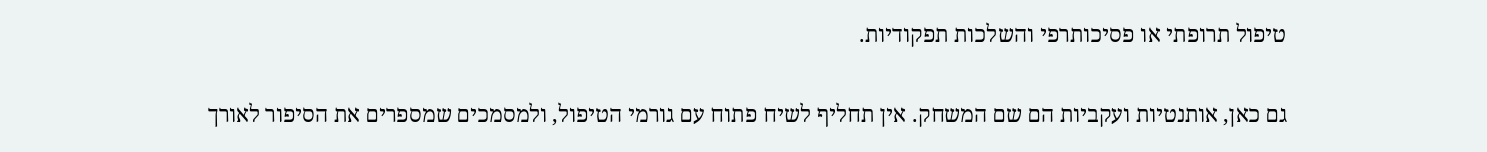טיפול תרופתי או פסיכותרפי והשלכות תפקודיות.

גם כאן, אותנטיות ועקביות הם שם המשחק. אין תחליף לשיח פתוח עם גורמי הטיפול, ולמסמכים שמספרים את הסיפור לאורך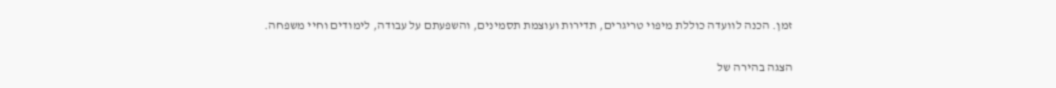זמן. הכנה לוועדה כוללת מיפוי טריגרים, תדירות ועוצמת תסמינים, והשפעתם על עבודה, לימודים וחיי משפחה.

הצגה בהירה של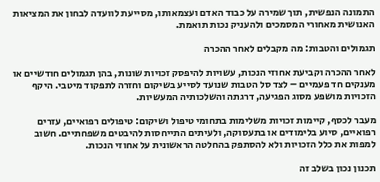התמונה הנפשית, תוך שמירה על כבוד האדם ועצמאותו, מסייעת לוועדה לבחון את המציאות האנושית מאחורי המסמכים ולהעניק נכות תואמת.

תגמולים והטבות: מה מקבלים לאחר ההכרה

לאחר ההכרה וקביעת אחוזי הנכות, עשויות להיפסק זכויות שונות, בהן תגמולים חודשיים או מענקים חד פעמיים – לצד סל הטבות שנועד לסייע בשיקום וחזרה לתפקוד מיטבי. היקף הזכויות מושפע מסוג הפגיעה, דרגתה והשלכותיה המעשיות.

מעבר לכסף, קיימות זכויות משלימות בתחומי טיפול ושיקום: טיפולים רפואיים, עזרים רפואיים, סיוע בלימודים או בתעסוקה, ולעיתים התייחסות להיבטים משפחתיים. חשוב למפות את כלל הזכויות ולא להסתפק בהחלטה הראשונית על אחוזי הנכות.

תכנון נכון בשלב זה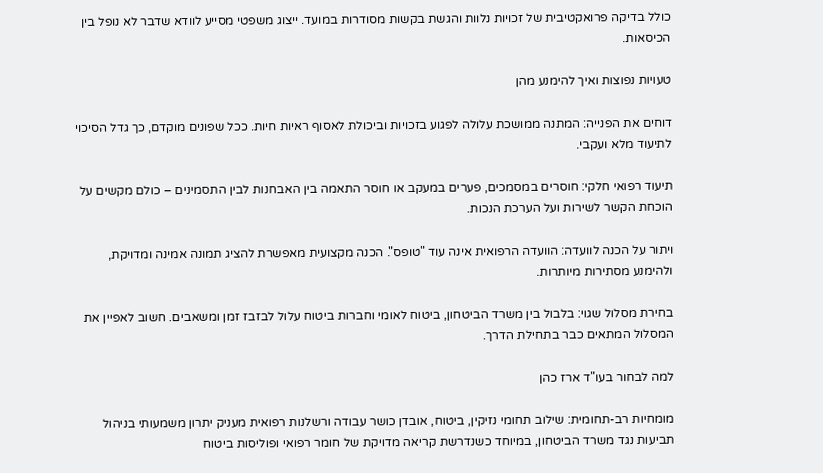כולל בדיקה פרואקטיבית של זכויות נלוות והגשת בקשות מסודרות במועד. ייצוג משפטי מסייע לוודא שדבר לא נופל בין הכיסאות.

טעויות נפוצות ואיך להימנע מהן

דוחים את הפנייה: המתנה ממושכת עלולה לפגוע בזכויות וביכולת לאסוף ראיות חיות. ככל שפונים מוקדם, כך גדל הסיכוי לתיעוד מלא ועקבי.

תיעוד רפואי חלקי: חוסרים במסמכים, פערים במעקב או חוסר התאמה בין האבחנות לבין התסמינים – כולם מקשים על הוכחת הקשר לשירות ועל הערכת הנכות.

ויתור על הכנה לוועדה: הוועדה הרפואית אינה עוד "טופס". הכנה מקצועית מאפשרת להציג תמונה אמינה ומדויקת, ולהימנע מסתירות מיותרות.

בחירת מסלול שגוי: בלבול בין משרד הביטחון, ביטוח לאומי וחברות ביטוח עלול לבזבז זמן ומשאבים. חשוב לאפיין את המסלול המתאים כבר בתחילת הדרך.

למה לבחור בעו"ד ארז כהן

מומחיות רב-תחומית: שילוב תחומי נזיקין, ביטוח, אובדן כושר עבודה ורשלנות רפואית מעניק יתרון משמעותי בניהול תביעות נגד משרד הביטחון, במיוחד כשנדרשת קריאה מדויקת של חומר רפואי ופוליסות ביטוח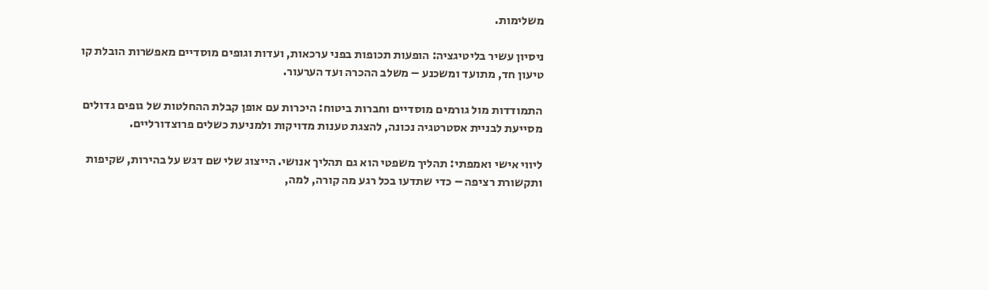משלימות.

ניסיון עשיר בליטיגציה: הופעות תכופות בפני ערכאות, ועדות וגופים מוסדיים מאפשרות הובלת קו טיעון חד, מתועד ומשכנע – משלב ההכרה ועד הערעור.

התמודדות מול גורמים מוסדיים וחברות ביטוח: היכרות עם אופן קבלת ההחלטות של גופים גדולים מסייעת לבניית אסטרטגיה נכונה, להצגת טענות מדויקות ולמניעת כשלים פרוצדורליים.

ליווי אישי ואמפתי: תהליך משפטי הוא גם תהליך אנושי. הייצוג שלי שם דגש על בהירות, שקיפות ותקשורת רציפה – כדי שתדעו בכל רגע מה קורה, למה,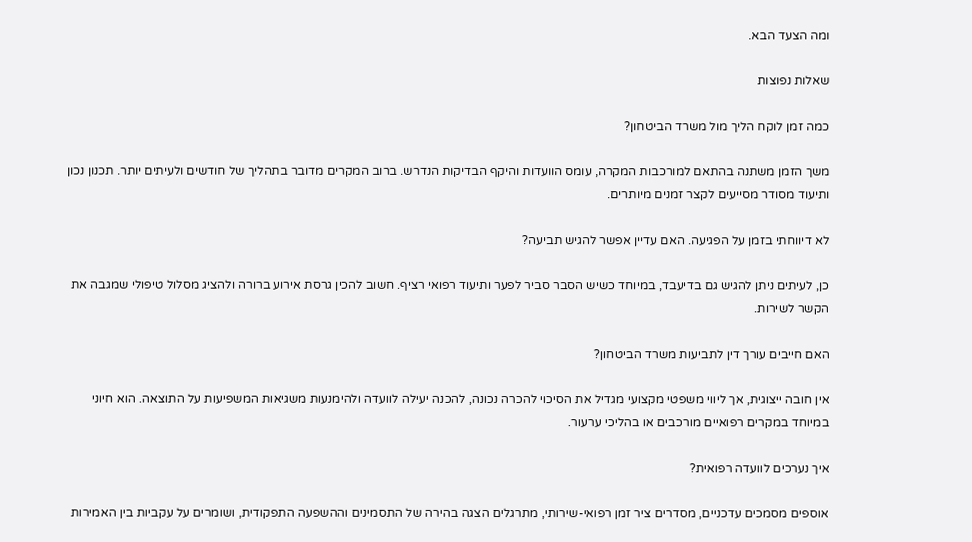ומה הצעד הבא.

שאלות נפוצות

כמה זמן לוקח הליך מול משרד הביטחון?

משך הזמן משתנה בהתאם למורכבות המקרה, עומס הוועדות והיקף הבדיקות הנדרש. ברוב המקרים מדובר בתהליך של חודשים ולעיתים יותר. תכנון נכון ותיעוד מסודר מסייעים לקצר זמנים מיותרים.

לא דיווחתי בזמן על הפגיעה. האם עדיין אפשר להגיש תביעה?

כן, לעיתים ניתן להגיש גם בדיעבד, במיוחד כשיש הסבר סביר לפער ותיעוד רפואי רציף. חשוב להכין גרסת אירוע ברורה ולהציג מסלול טיפולי שמגבה את הקשר לשירות.

האם חייבים עורך דין לתביעות משרד הביטחון?

אין חובה ייצוגית, אך ליווי משפטי מקצועי מגדיל את הסיכוי להכרה נכונה, להכנה יעילה לוועדה ולהימנעות משגיאות המשפיעות על התוצאה. הוא חיוני במיוחד במקרים רפואיים מורכבים או בהליכי ערעור.

איך נערכים לוועדה רפואית?

אוספים מסמכים עדכניים, מסדרים ציר זמן רפואי-שירותי, מתרגלים הצגה בהירה של התסמינים וההשפעה התפקודית, ושומרים על עקביות בין האמירות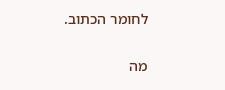לחומר הכתוב.

מה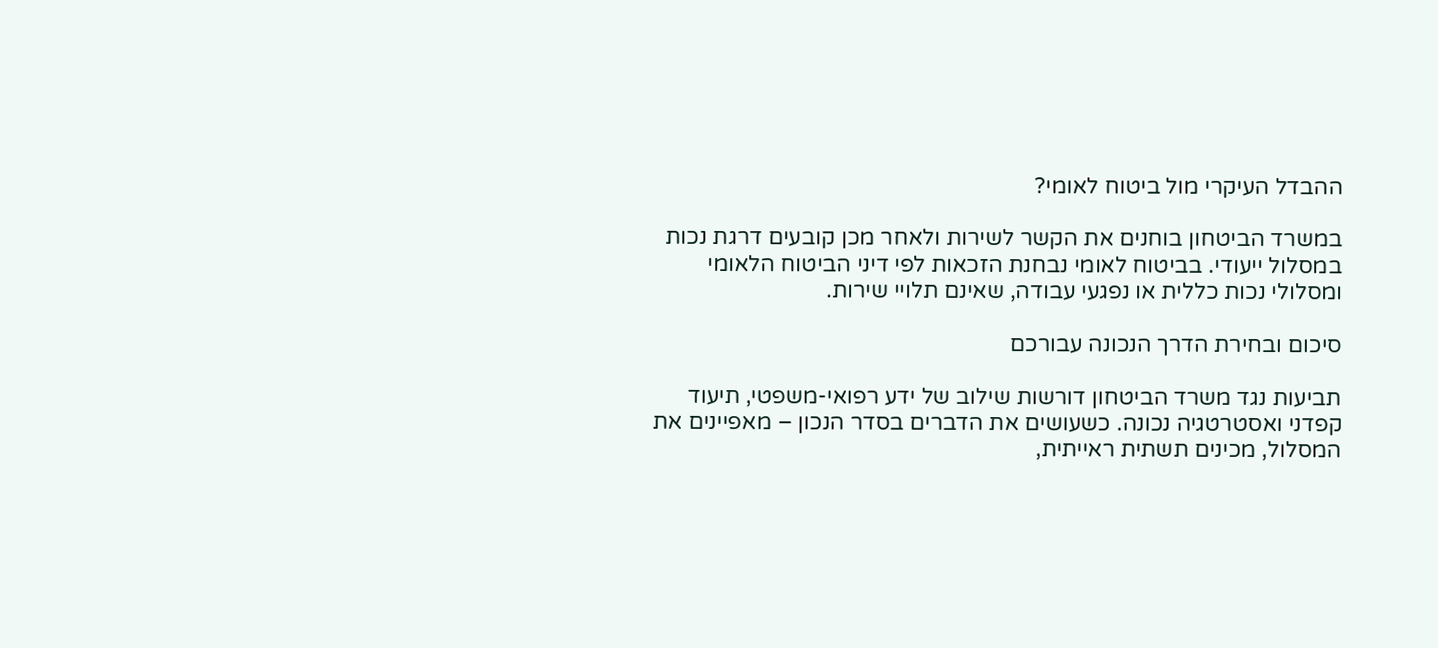ההבדל העיקרי מול ביטוח לאומי?

במשרד הביטחון בוחנים את הקשר לשירות ולאחר מכן קובעים דרגת נכות במסלול ייעודי. בביטוח לאומי נבחנת הזכאות לפי דיני הביטוח הלאומי ומסלולי נכות כללית או נפגעי עבודה, שאינם תלויי שירות.

סיכום ובחירת הדרך הנכונה עבורכם

תביעות נגד משרד הביטחון דורשות שילוב של ידע רפואי-משפטי, תיעוד קפדני ואסטרטגיה נכונה. כשעושים את הדברים בסדר הנכון – מאפיינים את המסלול, מכינים תשתית ראייתית,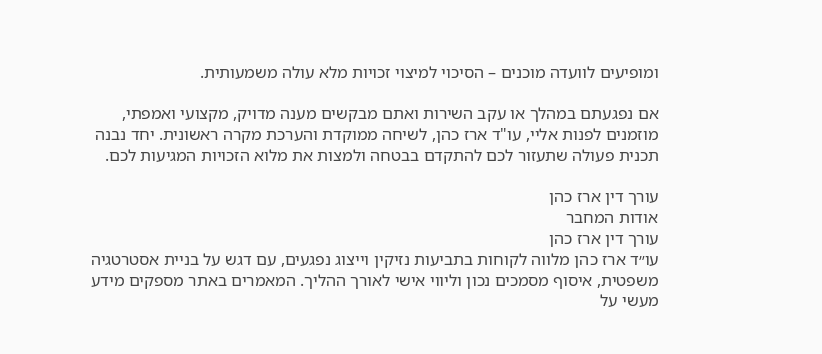ומופיעים לוועדה מוכנים – הסיכוי למיצוי זכויות מלא עולה משמעותית.

אם נפגעתם במהלך או עקב השירות ואתם מבקשים מענה מדויק, מקצועי ואמפתי, מוזמנים לפנות אליי, עו"ד ארז כהן, לשיחה ממוקדת והערכת מקרה ראשונית. יחד נבנה תכנית פעולה שתעזור לכם להתקדם בבטחה ולמצות את מלוא הזכויות המגיעות לכם.

עורך דין ארז כהן
אודות המחבר
עורך דין ארז כהן
עו״ד ארז כהן מלווה לקוחות בתביעות נזיקין וייצוג נפגעים, עם דגש על בניית אסטרטגיה משפטית, איסוף מסמכים נכון וליווי אישי לאורך ההליך. המאמרים באתר מספקים מידע מעשי על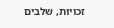זכויות, שלבים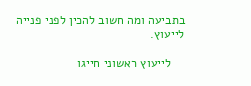בתביעה ומה חשוב להכין לפני פנייה לייעוץ.

    לייעוץ ראשוני חייגו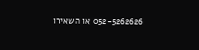052-5262626 או השאירו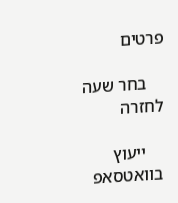פרטים

    בחר שעה לחזרה

    ייעוץ בוואטסאפ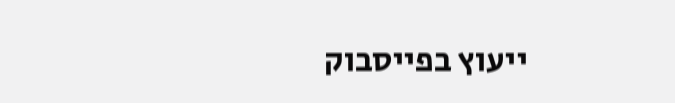ייעוץ בפייסבוק